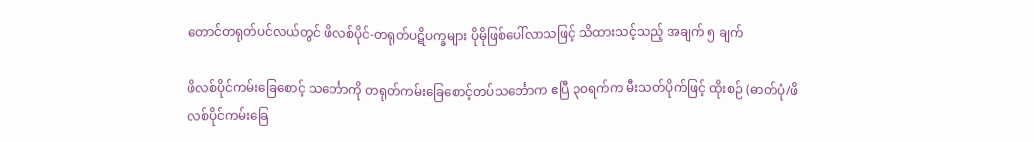တောင်တရုတ်ပင်လယ်တွင် ဖိလစ်ပိုင်-တရုတ်ပဋိပက္ခများ ပိုမိုဖြစ်ပေါ်လာသဖြင့် သိထားသင့်သည့် အချက် ၅ ချက်

ဖိလစ်ပိုင်ကမ်းခြေစောင့် သင်္ဘောကို တရုတ်ကမ်းခြေစောင့်တပ်သင်္ဘောက ဧပြီ ၃၀ရက်က မီးသတ်ပိုက်ဖြင့် ထိုးစဉ် (ဓာတ်ပုံ/ဖိလစ်ပိုင်ကမ်းခြေ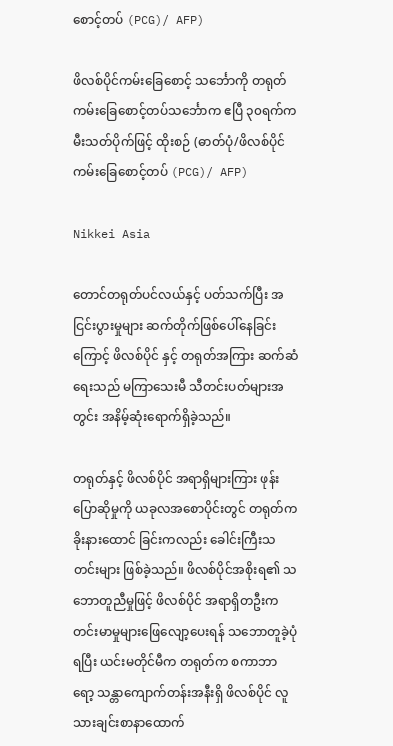စောင့်တပ် (PCG)/ AFP)

ဖိလစ်ပိုင်ကမ်းခြေစောင့် သင်္ဘောကို တရုတ်ကမ်းခြေစောင့်တပ်သင်္ဘောက ဧပြီ ၃၀ရက်က မီးသတ်ပိုက်ဖြင့် ထိုးစဉ် (ဓာတ်ပုံ/ဖိလစ်ပိုင်ကမ်းခြေစောင့်တပ် (PCG)/ AFP)

Nikkei Asia

တောင်တရုတ်ပင်လယ်နှင့် ပတ်သက်ပြီး အငြင်းပွားမှုများ ဆက်တိုက်ဖြစ်ပေါ်နေခြင်းကြောင့် ဖိလစ်ပိုင် နှင့် တရုတ်အကြား ဆက်ဆံရေးသည် မကြာသေးမီ သီတင်းပတ်များအတွင်း အနိမ့်ဆုံးရောက်ရှိခဲ့သည်။

တရုတ်နှင့် ဖိလစ်ပိုင် အရာရှိများကြား ဖုန်းပြောဆိုမှုကို ယခုလအစောပိုင်းတွင် တရုတ်က ခိုးနားထောင် ခြင်းကလည်း ခေါင်းကြီးသတင်းများ ဖြစ်ခဲ့သည်။ ဖိလစ်ပိုင်အစိုးရ၏ သဘောတူညီမှုဖြင့် ဖိလစ်ပိုင် အရာရှိတဦးက တင်းမာမှုများဖြေလျော့ပေးရန် သဘောတူခဲ့ပုံရပြီး ယင်းမတိုင်မီက တရုတ်က စကာဘာ ရော့ သန္တာကျောက်တန်းအနီးရှိ ဖိလစ်ပိုင် လူသားချင်းစာနာထောက်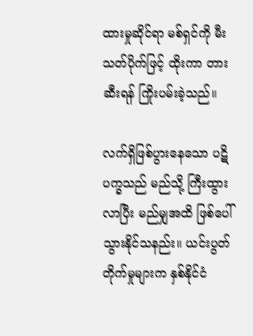ထားမှုဆိုင်ရာ မစ်ရှင်ကို မီးသတ်ပိုက်ဖြင့် ထိုးကာ တားဆီးရန် ကြိုးပမ်းခဲ့သည်။

လက်ရှိဖြစ်ပွားနေသော ပဋိပက္ခသည် မည်သို့ ကြီးထွားလာပြီး မည်မျှအထိ ဖြစ်ပေါ်သွားနိုင်သနည်း။ ယင်းပွတ်တိုက်မှုများက နှစ်နိုင်ငံ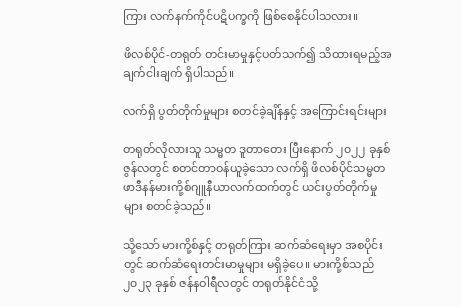ကြား လက်နက်ကိုင်ပဋိပက္ခကို ဖြစ်စေနိုင်ပါသလား။

ဖိလစ်ပိုင်-တရုတ် တင်းမာမှုနှင့်ပတ်သက်၍ သိထားရမည့်အချက်ငါးချက် ရှိပါသည်။

လက်ရှိ ပွတ်တိုက်မှုများ စတင်ခဲ့ချိန်နှင့် အကြောင်းရင်းများ

တရုတ်လိုလားသူ သမ္မတ ဒူတာတေး ပြီးနောက် ၂၀၂၂ ခုနှစ် ဇွန်လတွင် စတင်တာဝန်ယူခဲ့သော လက်ရှိ ဖိလစ်ပိုင်သမ္မတ ဖာဒီနန်မားကို့စ်ဂျူနီယာလက်ထက်တွင် ယင်းပွတ်တိုက်မှုများ စတင်ခဲ့သည်။

သို့သော် မားကို့စ်နှင့် တရုတ်ကြား ဆက်ဆံရေးမှာ အစပိုင်းတွင် ဆက်ဆံရေးတင်းမာမှုများ မရှိခဲ့ပေ။ မားကို့စ်သည် ၂၀၂၃ ခုနှစ် ဇန်နဝါရီလတွင် တရုတ်နိုင်ငံသို့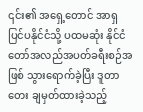၎င်း၏ အရှေ့တောင် အာရှ ပြင်ပနိုင်ငံသို့ ပထမဆုံး နိုင်ငံတော်အလည်အပတ်ခရီးစဉ်အဖြစ် သွားရောက်ခဲ့ပြီး ဒူတာတေး ချမှတ်ထားခဲ့သည့်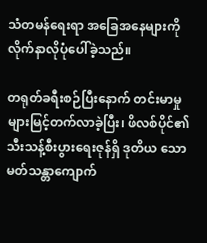သံတမန်ရေးရာ အခြေအနေများကို လိုက်နာလိုပုံပေါ်ခဲ့သည်။

တရုတ်ခရီးစဉ်ပြီးနောက် တင်းမာမှုများမြင့်တက်လာခဲ့ပြီး၊ ဖိလစ်ပိုင်၏ သီးသန့်စီးပွားရေးဇုန်ရှိ ဒုတိယ သောမတ်သန္တာကျောက်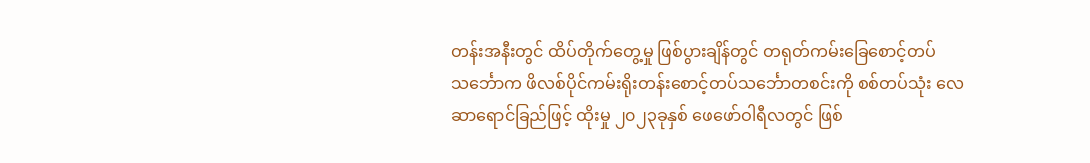တန်းအနီးတွင် ထိပ်တိုက်တွေ့မှု ဖြစ်ပွားချိန်တွင် တရုတ်ကမ်းခြေစောင့်တပ် သင်္ဘောက ဖိလစ်ပိုင်ကမ်းရိုးတန်းစောင့်တပ်သင်္ဘောတစင်းကို စစ်တပ်သုံး လေဆာရောင်ခြည်ဖြင့် ထိုးမှု ၂၀၂၃ခုနှစ် ဖေဖော်ဝါရီလတွင် ဖြစ်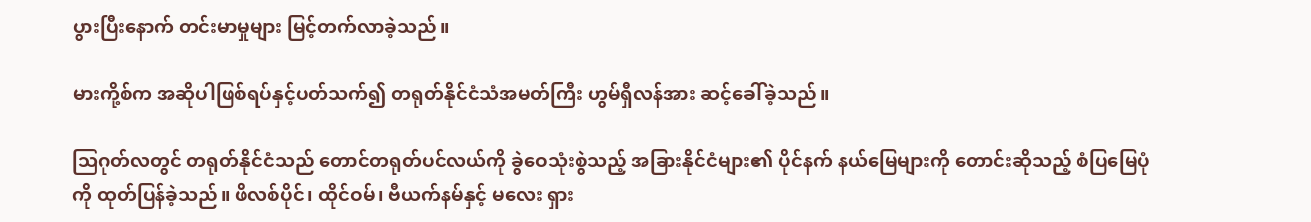ပွားပြီးနောက် တင်းမာမှုများ မြင့်တက်လာခဲ့သည်။

မားကို့စ်က အဆိုပါဖြစ်ရပ်နှင့်ပတ်သက်၍ တရုတ်နိုင်ငံသံအမတ်ကြီး ဟွမ်ရှီလန်အား ဆင့်ခေါ်ခဲ့သည်။

ဩဂုတ်လတွင် တရုတ်နိုင်ငံသည် တောင်တရုတ်ပင်လယ်ကို ခွဲဝေသုံးစွဲသည့် အခြားနိုင်ငံများ၏ ပိုင်နက် နယ်မြေများကို တောင်းဆိုသည့် စံပြမြေပုံကို ထုတ်ပြန်ခဲ့သည်။ ဖိလစ်ပိုင်၊ ထိုင်ဝမ်၊ ဗီယက်နမ်နှင့် မလေး ရှား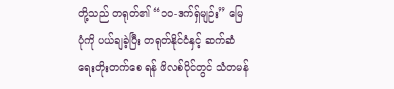တို့သည် တရုတ်၏ “၁၀-ဒက်ရှ်မျဉ်း” မြေပုံကို ပယ်ချခဲ့ပြီး တရုတ်နိုင်ငံနှင့် ဆက်ဆံရေးတိုးတက်စေ ရန် ဖိလစ်ပိုင်တွင် သံတမန်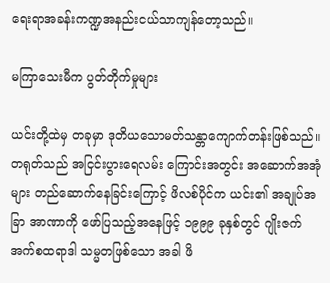ရေးရာအခန်းကဏ္ဍအနည်းငယ်သာကျန်တော့သည်။

မကြာသေးမီက ပွတ်တိုက်မှုများ

ယင်းတို့ထဲမှ တခုမှာ ဒုတိယသောမတ်သန္တာကျောက်တန်းဖြစ်သည်။ တရုတ်သည် အငြင်းပွားရေလမ်း ကြောင်းအတွင်း အဆောက်အအုံများ တည်ဆောက်နေခြင်းကြောင့် ဖိလစ်ပိုင်က ယင်း၏ အချုပ်အခြာ အာဏာကို ဖော်ပြသည့်အနေဖြင့် ၁၉၉၉ ခုနှစ်တွင် ဂျိုးဇက် အက်စထရာဒါ သမ္မတဖြစ်သော အခါ ဖိ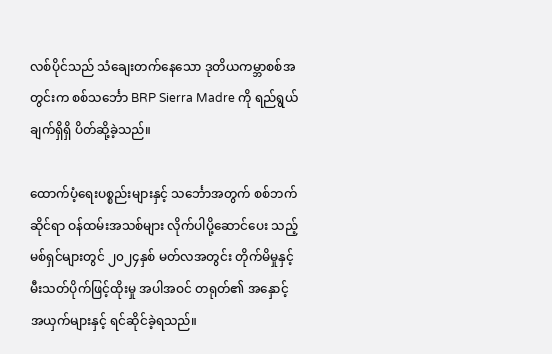လစ်ပိုင်သည် သံချေးတက်နေသော ဒုတိယကမ္ဘာစစ်အတွင်းက စစ်သင်္ဘော BRP Sierra Madre ကို ရည်ရွယ်ချက်ရှိရှိ ပိတ်ဆို့ခဲ့သည်။

ထောက်ပံ့ရေးပစ္စည်းများနှင့် သင်္ဘောအတွက် စစ်ဘက်ဆိုင်ရာ ဝန်ထမ်းအသစ်များ လိုက်ပါပို့ဆောင်ပေး သည့် မစ်ရှင်များတွင် ၂၀၂၄နှစ် မတ်လအတွင်း တိုက်မိမှုနှင့် မီးသတ်ပိုက်ဖြင့်ထိုးမှု အပါအဝင် တရုတ်၏ အနှောင့်အယှက်များနှင့် ရင်ဆိုင်ခဲ့ရသည်။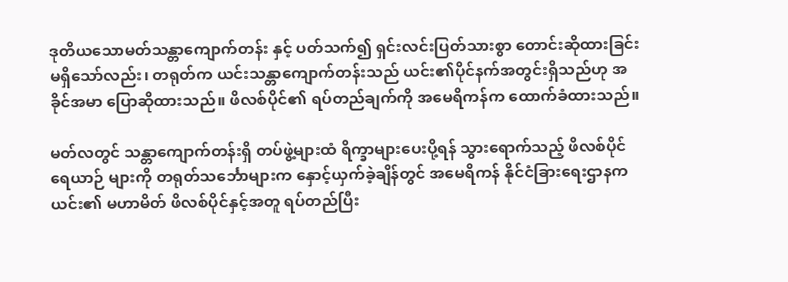ဒုတိယသောမတ်သန္တာကျောက်တန်း နှင့် ပတ်သက်၍ ရှင်းလင်းပြတ်သားစွာ တောင်းဆိုထားခြင်း မရှိသော်လည်း၊ တရုတ်က ယင်းသန္တာကျောက်တန်းသည် ယင်း၏ပိုင်နက်အတွင်းရှိသည်ဟု အခိုင်အမာ ပြောဆိုထားသည်။ ဖိလစ်ပိုင်၏ ရပ်တည်ချက်ကို အမေရိကန်က ထောက်ခံထားသည်။

မတ်လတွင် သန္တာကျောက်တန်းရှိ တပ်ဖွဲ့များထံ ရိက္ခာများပေးပို့ရန် သွားရောက်သည့် ဖိလစ်ပိုင်ရေယာဉ် များကို တရုတ်သင်္ဘောများက နှောင့်ယှက်ခဲ့ချိန်တွင် အမေရိကန် နိုင်ငံခြားရေးဌာနက ယင်း၏ မဟာမိတ် ဖိလစ်ပိုင်နှင့်အတူ ရပ်တည်ပြီး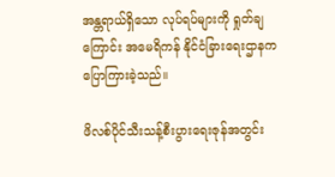အန္တရာယ်ရှိသော လုပ်ရပ်များကို ရှုတ်ချကြောင်း အမေရိကန် နိုင်ငံခြားရေးဌာနက ပြောကြားခဲ့သည်။

ဖိလစ်ပိုင်သီးသန့်စီးပွားရေးဇုန်အတွင်း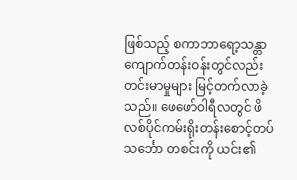ဖြစ်သည့် စကာဘာရော့သန္တာကျောက်တန်းဝန်းတွင်လည်း တင်းမာမှုများ မြင့်တက်လာခဲ့သည်။ ဖေဖော်ဝါရီလတွင် ဖိလစ်ပိုင်ကမ်းရိုးတန်းစောင့်တပ် သင်္ဘော တစင်းကို ယင်း၏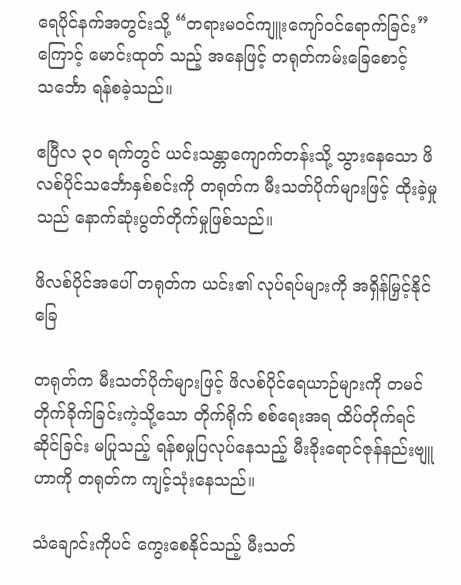ရေပိုင်နက်အတွင်းသို့ “တရားမ၀င်ကျူးကျော်ဝင်ရောက်ခြင်း” ကြောင့် မောင်းထုတ် သည့် အနေဖြင့် တရုတ်ကမ်းခြေစောင့်သင်္ဘော ရန်စခဲ့သည်။

ဧပြီလ ၃၀ ရက်တွင် ယင်းသန္တာကျောက်တန်းသို့ သွားနေသော ဖိလစ်ပိုင်သင်္ဘောနှစ်စင်းကို တရုတ်က မီးသတ်ပိုက်များဖြင့် ထိုးခဲ့မှုသည် နောက်ဆုံးပွတ်တိုက်မှုဖြစ်သည်။

ဖိလစ်ပိုင်အပေါ် တရုတ်က ယင်း၏ လုပ်ရပ်များကို အရှိန်မြှင့်နိုင်ခြေ

တရုတ်က မီးသတ်ပိုက်များဖြင့် ဖိလစ်ပိုင်ရေယာဉ်များကို တမင်တိုက်ခိုက်ခြင်းကဲ့သို့သော တိုက်ရိုက် စစ်ရေးအရ ထိပ်တိုက်ရင်ဆိုင်ခြင်း မပြုသည့် ရန်စမှုပြလုပ်နေသည့် မီးခိုးရောင်ဇုန်နည်းဗျူဟာကို တရုတ်က ကျင့်သုံးနေသည်။

သံချောင်းကိုပင် ကွေးစေနိုင်သည့် မီးသတ်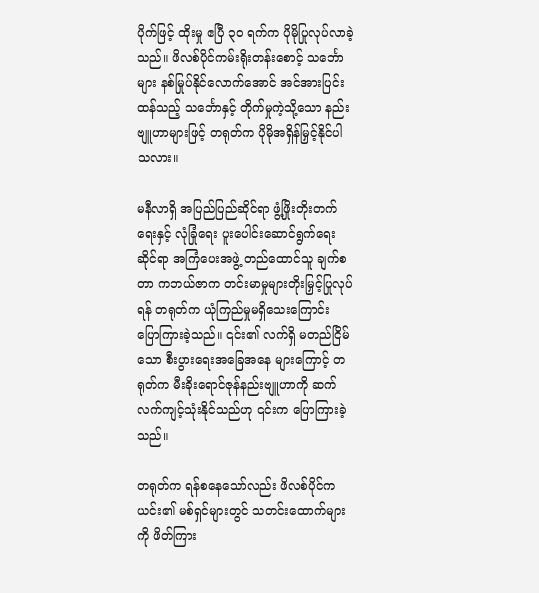ပိုက်ဖြင့် ထိုးမှု ဧပြီ ၃၀ ရက်က ပိုမိုပြုလုပ်လာခဲ့သည်။ ဖိလစ်ပိုင်ကမ်းရိုးတန်းစောင့် သင်္ဘောများ နစ်မြုပ်နိုင်လောက်အောင် အင်အားပြင်းထန်သည့် သင်္ဘောနှင့် တိုက်မှုကဲ့သို့သော နည်းဗျူဟာများဖြင့် တရုတ်က ပိုမိုအရှိန်မြှင့်နိုင်ပါသလား။

မနီလာရှိ အပြည်ပြည်ဆိုင်ရာ ဖွံ့ဖြိုးတိုးတက်ရေးနှင့် လုံခြုံရေး ပူးပေါင်းဆောင်ရွက်ရေးဆိုင်ရာ အကြံပေးအဖွဲ့ တည်ထောင်သူ ချက်စတာ ကဘယ်ဇာက တင်းမာမှုများတိုးမြှင့်ပြုလုပ်ရန် တရုတ်က ယုံကြည်မှုမရှိသေးကြောင်း ပြောကြားခဲ့သည်။ ၎င်း၏ လက်ရှိ မတည်ငြိမ်သော စီးပွားရေးအခြေအနေ များကြောင့် တရုတ်က မီးခိုးရောင်ဇုန်နည်းဗျူဟာကို ဆက်လက်ကျင့်သုံးနိုင်သည်ဟု ၎င်းက ပြောကြားခဲ့သည်။

တရုတ်က ရန်စနေသော်လည်း ဖိလစ်ပိုင်က ယင်း၏ မစ်ရှင်များတွင် သတင်းထောက်များကို ဖိတ်ကြား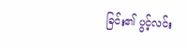ခြင်း၏ ပွင့်လင်း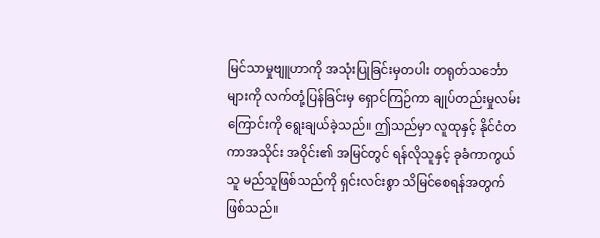မြင်သာမှုဗျူဟာကို အသုံးပြုခြင်းမှတပါး တရုတ်သင်္ဘောများကို လက်တုံ့ပြန်ခြင်းမှ ရှောင်ကြဉ်ကာ ချုပ်တည်းမှုလမ်းကြောင်းကို ရွေးချယ်ခဲ့သည်။ ဤသည်မှာ လူထုနှင့် နိုင်ငံတကာအသိုင်း အဝိုင်း၏ အမြင်တွင် ရန်လိုသူနှင့် ခုခံကာကွယ်သူ မည်သူဖြစ်သည်ကို ရှင်းလင်းစွာ သိမြင်စေရန်အတွက် ဖြစ်သည်။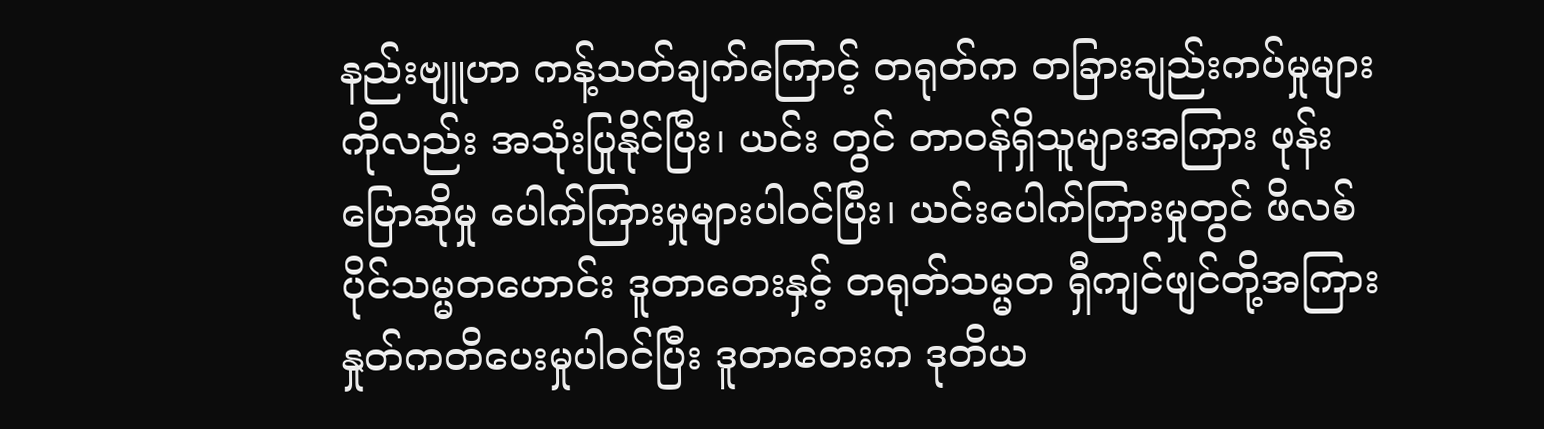နည်းဗျူဟာ ကန့်သတ်ချက်ကြောင့် တရုတ်က တခြားချည်းကပ်မှုများကိုလည်း အသုံးပြုနိုင်ပြီး၊ ယင်း တွင် တာဝန်ရှိသူများအကြား ဖုန်းပြောဆိုမှု ပေါက်ကြားမှုများပါဝင်ပြီး၊ ယင်းပေါက်ကြားမှုတွင် ဖိလစ်ပိုင်သမ္မတဟောင်း ဒူတာတေးနှင့် တရုတ်သမ္မတ ရှီကျင်ဖျင်တို့အကြား နှုတ်ကတိပေးမှုပါဝင်ပြီး ဒူတာတေးက ဒုတိယ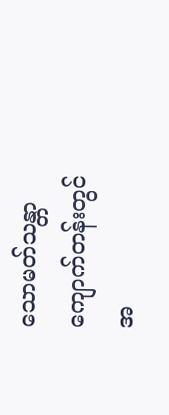သောမတ်သန္တာကျောက်တန်းတွင် အ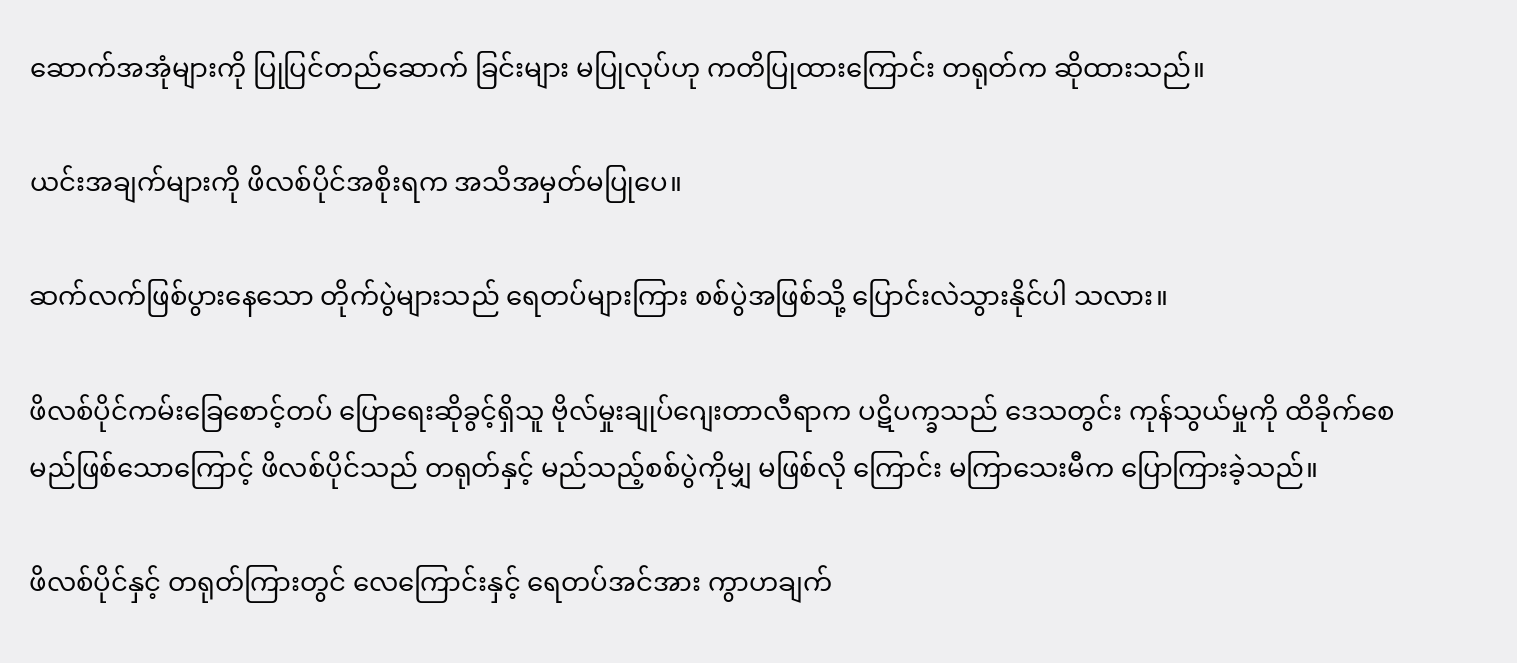ဆောက်အအုံများကို ပြုပြင်တည်ဆောက် ခြင်းများ မပြုလုပ်ဟု ကတိပြုထားကြောင်း တရုတ်က ဆိုထားသည်။

ယင်းအချက်များကို ဖိလစ်ပိုင်အစိုးရက အသိအမှတ်မပြုပေ။

ဆက်လက်ဖြစ်ပွားနေသော တိုက်ပွဲများသည် ရေတပ်များကြား စစ်ပွဲအဖြစ်သို့ ပြောင်းလဲသွားနိုင်ပါ သလား။

ဖိလစ်ပိုင်ကမ်းခြေစောင့်တပ် ပြောရေးဆိုခွင့်ရှိသူ ဗိုလ်မှုးချုပ်ဂျေးတာလီရာက ပဋိပက္ခသည် ဒေသတွင်း ကုန်သွယ်မှုကို ထိခိုက်စေမည်ဖြစ်သောကြောင့် ဖိလစ်ပိုင်သည် တရုတ်နှင့် မည်သည့်စစ်ပွဲကိုမျှ မဖြစ်လို ကြောင်း မကြာသေးမီက ပြောကြားခဲ့သည်။

ဖိလစ်ပိုင်နှင့် တရုတ်ကြားတွင် လေကြောင်းနှင့် ရေတပ်အင်အား ကွာဟချက်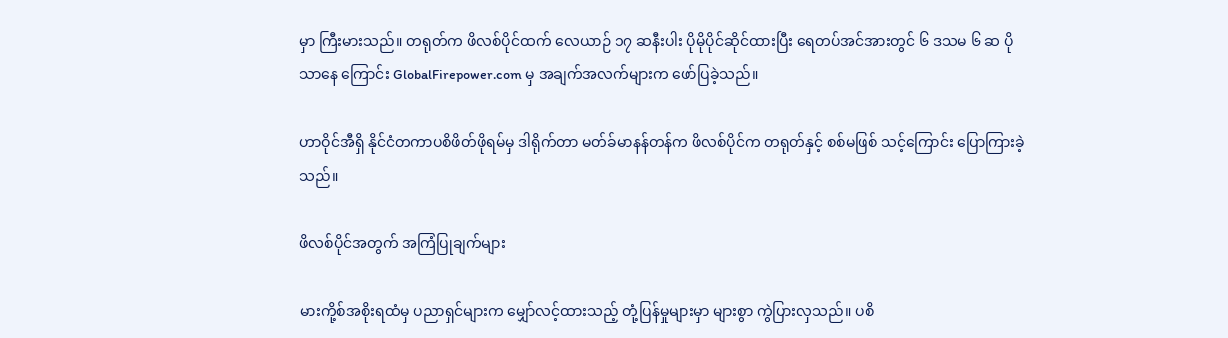မှာ ကြီးမားသည်။ တရုတ်က ဖိလစ်ပိုင်ထက် လေယာဉ် ၁၇ ဆနီးပါး ပိုမိုပိုင်ဆိုင်ထားပြီး ရေတပ်အင်အားတွင် ၆ ဒသမ ၆ ဆ ပိုသာနေ ကြောင်း GlobalFirepower.com မှ အချက်အလက်များက ဖော်ပြခဲ့သည်။

ဟာဝိုင်အီရှိ နိုင်ငံတကာပစိဖိတ်ဖိုရမ်မှ ဒါရိုက်တာ မတ်ခ်မာနန်တန်က ဖိလစ်ပိုင်က တရုတ်နှင့် စစ်မဖြစ် သင့်ကြောင်း ပြောကြားခဲ့သည်။

ဖိလစ်ပိုင်အတွက် အကြံပြုချက်များ

မားကို့စ်အစိုးရထံမှ ပညာရှင်များက မျှော်လင့်ထားသည့် တုံ့ပြန်မှုများမှာ များစွာ ကွဲပြားလှသည်။ ပစိ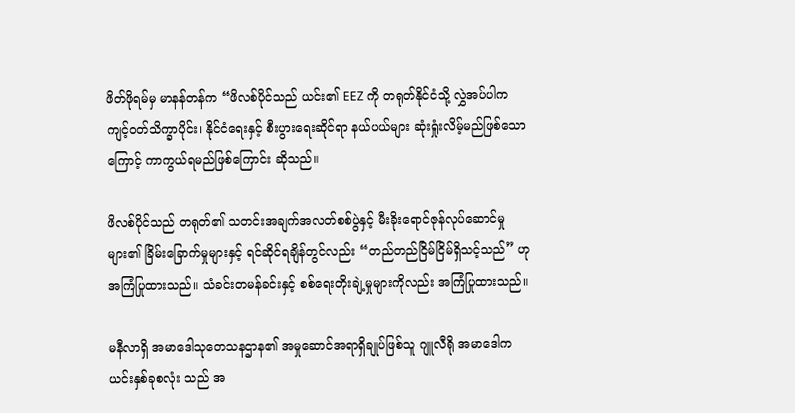ဖိတ်ဖိုရမ်မှ မာနန်တန်က “ဖိလစ်ပိုင်သည် ယင်း၏ EEZ ကို တရုတ်နိုင်ငံသို့ လွှဲအပ်ပါက ကျင့်ဝတ်သိက္ခာပိုင်း၊ နိုင်ငံရေးနှင့် စီးပွားရေးဆိုင်ရာ နယ်ပယ်များ ဆုံးရှုံးလိမ့်မည်ဖြစ်သောကြောင့် ကာကွယ်ရမည်ဖြစ်ကြောင်း ဆိုသည်။

ဖိလစ်ပိုင်သည် တရုတ်၏ သတင်းအချက်အလတ်စစ်ပွဲနှင့် မီးခိုးရောင်ဇုန်လုပ်ဆောင်မှုများ၏ ခြိမ်းခြောက်မှုများနှင့် ရင်ဆိုင်ရချိန်တွင်လည်း “တည်တည်ငြိမ်ငြိမ်ရှိသင့်သည်” ဟု အကြံပြုထားသည်။ သံခင်းတမန်ခင်းနှင့် စစ်ရေးတိုးချဲ့မှုများကိုလည်း အကြံပြုထားသည်။

မနီလာရှိ အမာဒေါသုတေသနဌာန၏ အမှုဆောင်အရာရှိချုပ်ဖြစ်သူ ဂျူလီရို အမာဒေါက ယင်းနှစ်ခုစလုံး သည် အ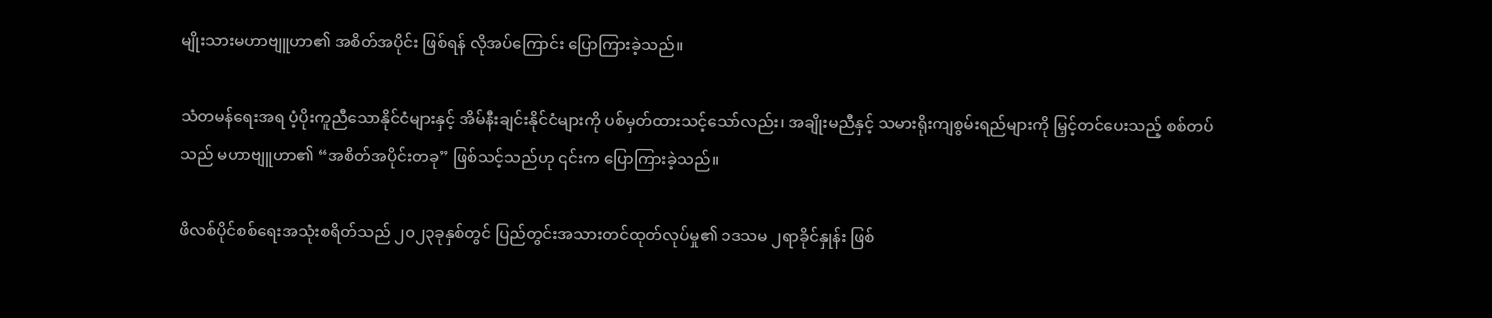မျိုးသားမဟာဗျူဟာ၏ အစိတ်အပိုင်း ဖြစ်ရန် လိုအပ်ကြောင်း ပြောကြားခဲ့သည်။

သံတမန်ရေးအရ ပံ့ပိုးကူညီသောနိုင်ငံများနှင့် အိမ်နီးချင်းနိုင်ငံများကို ပစ်မှတ်ထားသင့်သော်လည်း၊ အချိုးမညီနှင့် သမားရိုးကျစွမ်းရည်များကို မြှင့်တင်ပေးသည့် စစ်တပ်သည် မဟာဗျူဟာ၏ “အစိတ်အပိုင်းတခု” ဖြစ်သင့်သည်ဟု ၎င်းက ပြောကြားခဲ့သည်။

ဖိလစ်ပိုင်စစ်ရေးအသုံးစရိတ်သည် ၂၀၂၃ခုနှစ်တွင် ပြည်တွင်းအသားတင်ထုတ်လုပ်မှု၏ ၁ဒသမ ၂ရာခိုင်နှုန်း ဖြစ်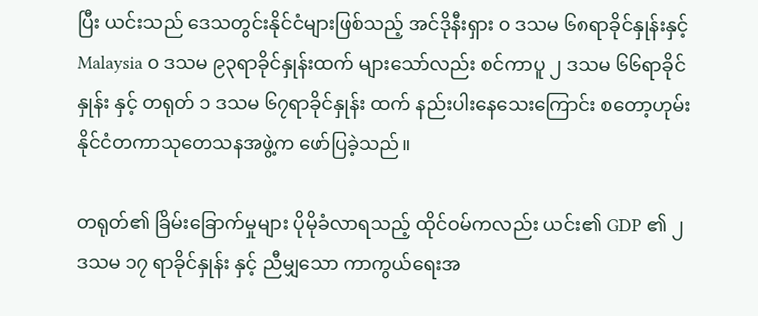ပြီး ယင်းသည် ဒေသတွင်းနိုင်ငံများဖြစ်သည့် အင်ဒိုနီးရှား ၀ ဒသမ ၆၈ရာခိုင်နှုန်းနှင့် Malaysia ၀ ဒသမ ၉၃ရာခိုင်နှုန်းထက် များသော်လည်း စင်ကာပူ ၂ ဒသမ ၆၆ရာခိုင်နှုန်း နှင့် တရုတ် ၁ ဒသမ ၆၇ရာခိုင်နှုန်း ထက် နည်းပါးနေသေးကြောင်း စတော့ဟုမ်းနိုင်ငံတကာသုတေသနအဖွဲ့က ဖော်ပြခဲ့သည်။

တရုတ်၏ ခြိမ်းခြောက်မှုများ ပိုမိုခံလာရသည့် ထိုင်ဝမ်ကလည်း ယင်း၏ GDP ၏ ၂ ဒသမ ၁၇ ရာခိုင်နှုန်း နှင့် ညီမျှသော ကာကွယ်ရေးအ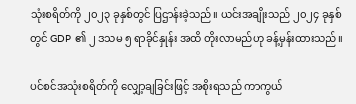သုံးစရိတ်ကို ၂၀၂၃ ခုနှစ်တွင် ပြဌာန်းခဲ့သည်။ ယင်းအချိုးသည် ၂၀၂၄ ခုနှစ်တွင် GDP ၏ ၂ ဒသမ ၅ ရာခိုင်နှုန်း အထိ တိုးလာမည်ဟု ခန့်မှန်းထားသည်။

ပင်စင်အသုံးစရိတ်ကို လျှော့ချခြင်းဖြင့် အစိုးရသည် ကာကွယ်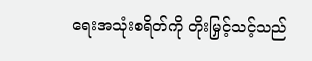ရေးအသုံးစရိတ်ကို တိုးမြှင့်သင့်သည်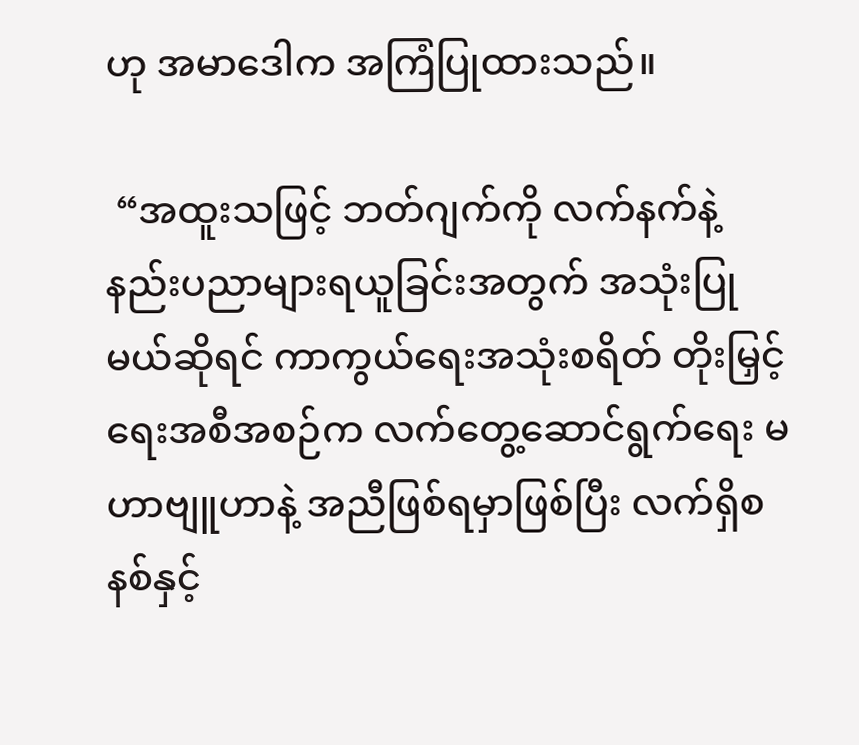ဟု အမာဒေါက အကြံပြုထားသည်။

 “အထူးသဖြင့် ဘတ်ဂျက်ကို လက်နက်နဲ့ နည်းပညာများရယူခြင်းအတွက် အသုံးပြုမယ်ဆိုရင် ကာကွယ်ရေးအသုံးစရိတ် တိုးမြှင့်ရေးအစီအစဉ်က လက်တွေ့ဆောင်ရွက်ရေး မဟာဗျူဟာနဲ့ အညီဖြစ်ရမှာဖြစ်ပြီး လက်ရှိစနစ်နှင့်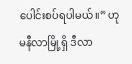ပေါင်းစပ်ရပါမယ်။” ဟုမနီလာမြို့ရှိ ဒီလာ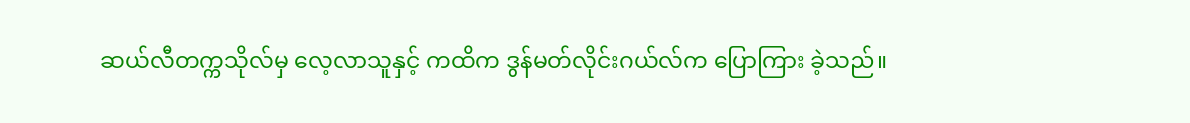ဆယ်လီတက္ကသိုလ်မှ လေ့လာသူနှင့် ကထိက ဒွန်မတ်လိုင်းဂယ်လ်က ပြောကြား ခဲ့သည်။